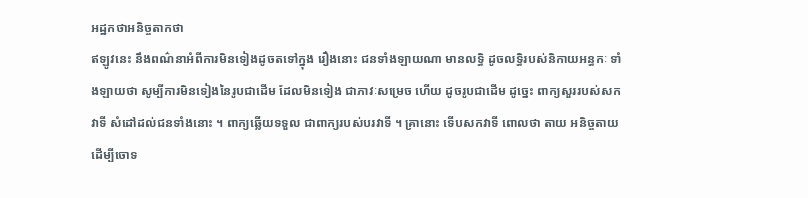អដ្ឋកថាអនិច្ចតាកថា
ឥឡូវនេះ នឹងពណ៌នាអំពីការមិនទៀងដូចតទៅក្នុង រឿងនោះ ជនទាំងឡាយណា មានលទ្ធិ ដូចលទ្ធិរបស់និកាយអន្ធកៈ ទាំងឡាយថា សូម្បីការមិនទៀងនៃរូបជាដើម ដែលមិនទៀង ជាភាវៈសម្រេច ហើយ ដូចរូបជាដើម ដូច្នេះ ពាក្យសួររបស់សកវាទី សំដៅដល់ជនទាំងនោះ ។ ពាក្យឆ្លើយទទួល ជាពាក្យរបស់បរវាទី ។ គ្រានោះ ទើបសកវាទី ពោលថា តាយ អនិច្ចតាយ ដើម្បីចោទ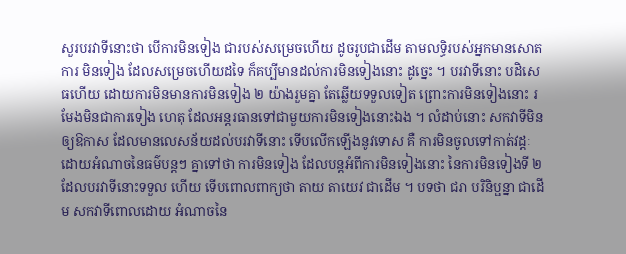សួរបរវាទីនោះថា បើការមិនទៀង ជារបស់សម្រេចហើយ ដូចរូបជាដើម តាមលទ្ធិរបស់អ្នកមានសោត ការ មិនទៀង ដែលសម្រេចហើយដទៃ ក៏គប្បីមានដល់ការមិនទៀងនោះ ដូច្នេះ ។ បរវាទីនោះ បដិសេធហើយ ដោយការមិនមានការមិនទៀង ២ យ៉ាងរួមគ្នា តែឆ្លើយទទួលទៀត ព្រោះការមិនទៀងនោះ រមែងមិនជាការទៀង ហេតុ ដែលអន្តរធានទៅជាមួយការមិនទៀងនោះឯង ។ លំដាប់នោះ សកវាទីមិន ឲ្យឱកាស ដែលមានលេសន័យដល់បរវាទីនោះ ទើបលើកឡើងនូវទោស គឺ ការមិនចូលទៅកាត់វដ្តៈ ដោយអំណាចនៃធម៌បន្តៗ គ្នាទៅថា ការមិនទៀង ដែលបន្តអំពីការមិនទៀងនោះ នៃការមិនទៀងទី ២ ដែលបរវាទីនោះទទួល ហើយ ទើបពោលពាក្យថា តាយ តាយេវ ជាដើម ។ បទថា ជរា បរិនិប្ផន្នា ជាដើម សកវាទីពោលដោយ អំណាចនៃ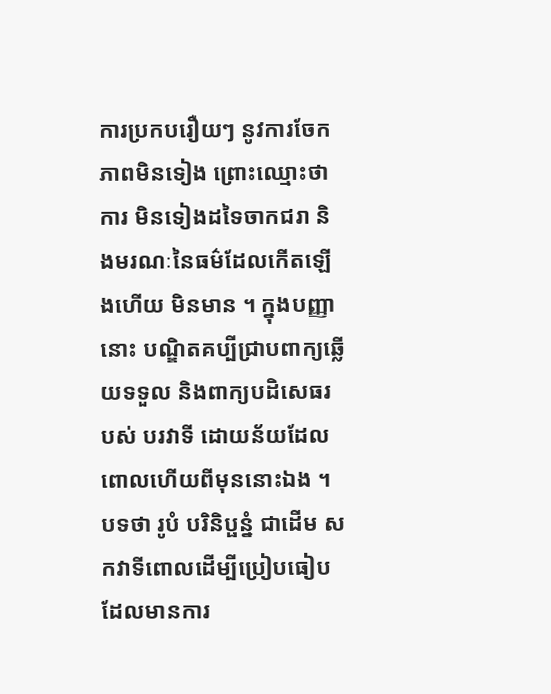ការប្រកបរឿយៗ នូវការចែកភាពមិនទៀង ព្រោះឈ្មោះថា ការ មិនទៀងដទៃចាកជរា និងមរណៈនៃធម៌ដែលកើតឡើងហើយ មិនមាន ។ ក្នុងបញ្ញានោះ បណ្ឌិតគប្បីជ្រាបពាក្យឆ្លើយទទួល និងពាក្យបដិសេធរបស់ បរវាទី ដោយន័យដែលពោលហើយពីមុននោះឯង ។ បទថា រូបំ បរិនិប្ផន្នំ ជាដើម សកវាទីពោលដើម្បីប្រៀបធៀប ដែលមានការ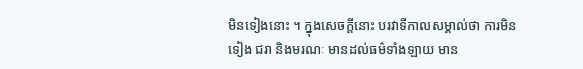មិនទៀងនោះ ។ ក្នុងសេចក្តីនោះ បរវាទីកាលសម្គាល់ថា ការមិនទៀង ជរា និងមរណៈ មានដល់ធម៌ទាំងឡាយ មាន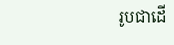រូបជាដើ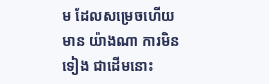ម ដែលសម្រេចហើយ មាន យ៉ាងណា ការមិនទៀង ជាដើមនោះ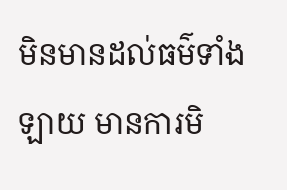មិនមានដល់ធម៌ទាំងឡាយ មានការមិ